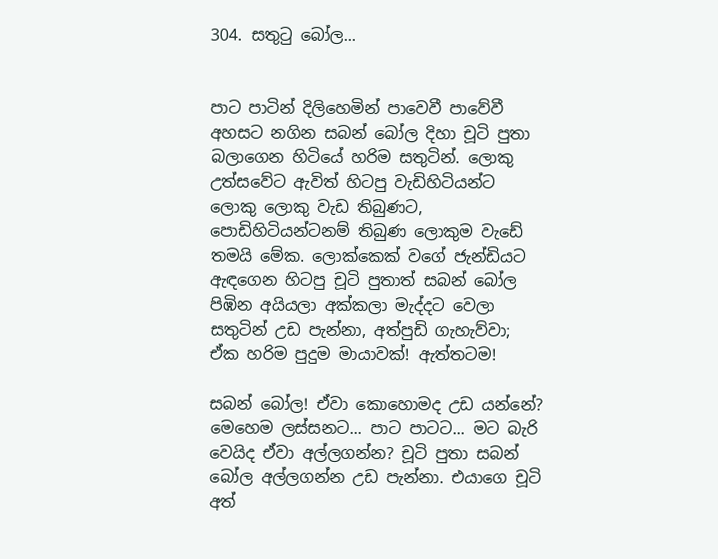304. සතුටු බෝල...


පාට පාටින් දිලිහෙමින් පාවෙවී පාවේවී අහසට නගින සබන් බෝල දිහා චූටි පුතා බලාගෙන හිටියේ හරිම සතුටින්. ලොකු උත්සවේට ඇවිත් හිටපු වැඩිහිටියන්ට ලොකු ලොකු වැඩ තිබුණට, පොඩිහිටියන්ටනම් තිබුණ ලොකුම වැඩේ තමයි මේක. ලොක්කෙක් වගේ ජැන්ඩියට ඇඳගෙන හිටපු චූටි පුතාත් සබන් බෝල පිඹින අයියලා අක්කලා මැද්දට වෙලා සතුටින් උඩ පැන්නා, අත්පුඩි ගැහැව්වා; ඒක හරිම පුදුම මායාවක්! ඇත්තටම!

සබන් බෝල! ඒවා කොහොමද උඩ යන්නේ? මෙහෙම ලස්සනට... පාට පාටට... මට බැරි වෙයිද ඒවා අල්ලගන්න? චූටි පුතා සබන් බෝල අල්ලගන්න උඩ පැන්නා. එයාගෙ චූටි අත්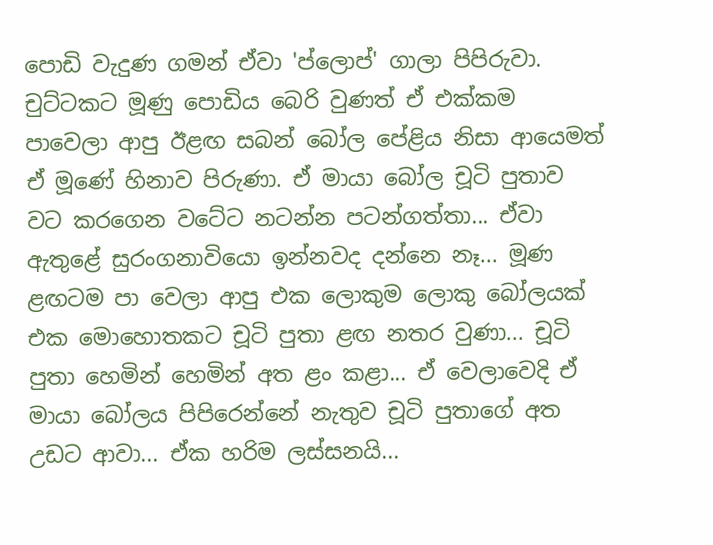පොඩි වැදුණ ගමන් ඒවා 'ප්ලොප්' ගාලා පිපිරුවා. චුට්ටකට මූණු පොඩිය බෙරි වුණත් ඒ එක්කම පාවෙලා ආපු ඊළඟ සබන් බෝල පේළිය නිසා ආයෙමත් ඒ මූණේ හිනාව පිරුණා. ඒ මායා බෝල චූටි පුතාව වට කරගෙන වටේට නටන්න පටන්ගත්තා... ඒවා ඇතුළේ සුරංගනාවියො ඉන්නවද දන්නෙ නෑ... මූණ ළඟටම පා වෙලා ආපු එක ලොකුම ලොකු බෝලයක් එක මොහොතකට චූටි පුතා ළඟ නතර වුණා... චූටි පුතා හෙමින් හෙමින් අත ළං කළා... ඒ වෙලාවෙදි ඒ මායා බෝලය පිපිරෙන්නේ නැතුව චූටි පුතාගේ අත උඩට ආවා... ඒක හරිම ලස්සනයි...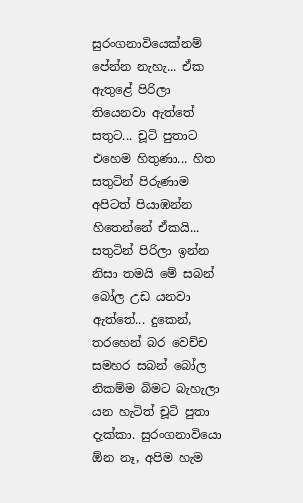සුරංගනාවියෙක්නම් පේන්න නැහැ... ඒක ඇතුළේ පිරිලා තියෙනවා ඇත්තේ සතුට... චූටි පුතාට එහෙම හිතුණා... හිත සතුටින් පිරුණාම අපිටත් පියාඹන්න හිතෙන්නේ ඒකයි... සතුටින් පිරිලා ඉන්න නිසා තමයි මේ සබන් බෝල උඩ යනවා ඇත්තේ... දුකෙන්, තරහෙන් බර වෙච්ච සමහර සබන් බෝල නිකම්ම බිමට බැහැලා යන හැටිත් චූටි පුතා දැක්කා. සුරංගනාවියො ඕන නෑ, අපිම හැම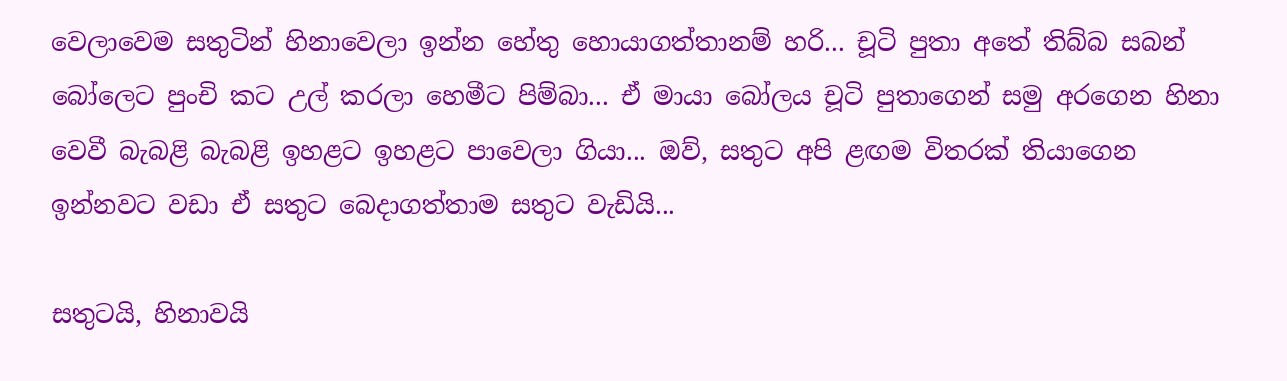වෙලාවෙම සතුටින් හිනාවෙලා ඉන්න හේතු හොයාගත්තානම් හරි... චූටි පුතා අතේ තිබ්බ සබන් බෝලෙට පුංචි කට උල් කරලා හෙමීට පිම්බා... ඒ මායා බෝලය චූටි පුතාගෙන් සමු අරගෙන හිනා වෙවී බැබළි බැබළි ඉහළට ඉහළට පාවෙලා ගියා... ඔව්, සතුට අපි ළඟම විතරක් තියාගෙන ඉන්නවට වඩා ඒ සතුට බෙදාගත්තාම සතුට වැඩියි...

සතුටයි, හිනාවයි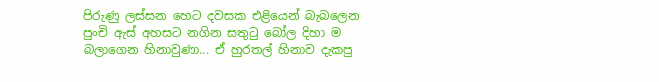පිරුණු ලස්සන හෙට දවසක එළියෙන් බැබලෙන පුංචි ඇස් අහසට නගින සතුටු බෝල දිහා ම බලාගෙන හිනාවුණා... ඒ හුරතල් හිනාව දැකපු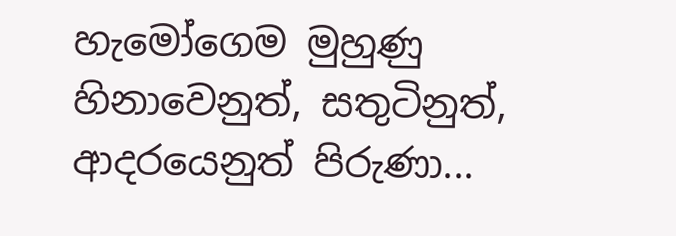හැමෝගෙම මුහුණු හිනාවෙනුත්, සතුටිනුත්, ආදරයෙනුත් පිරුණා...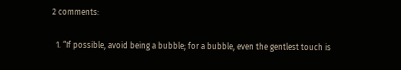2 comments:

  1. “If possible, avoid being a bubble; for a bubble, even the gentlest touch is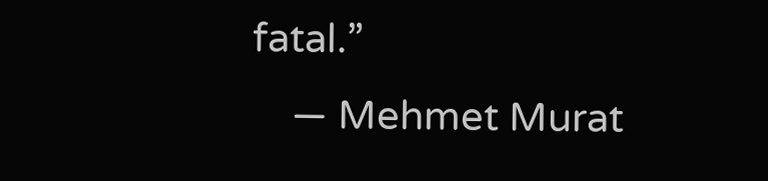fatal.”
    ― Mehmet Murat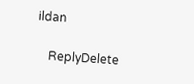ildan

    ReplyDelete